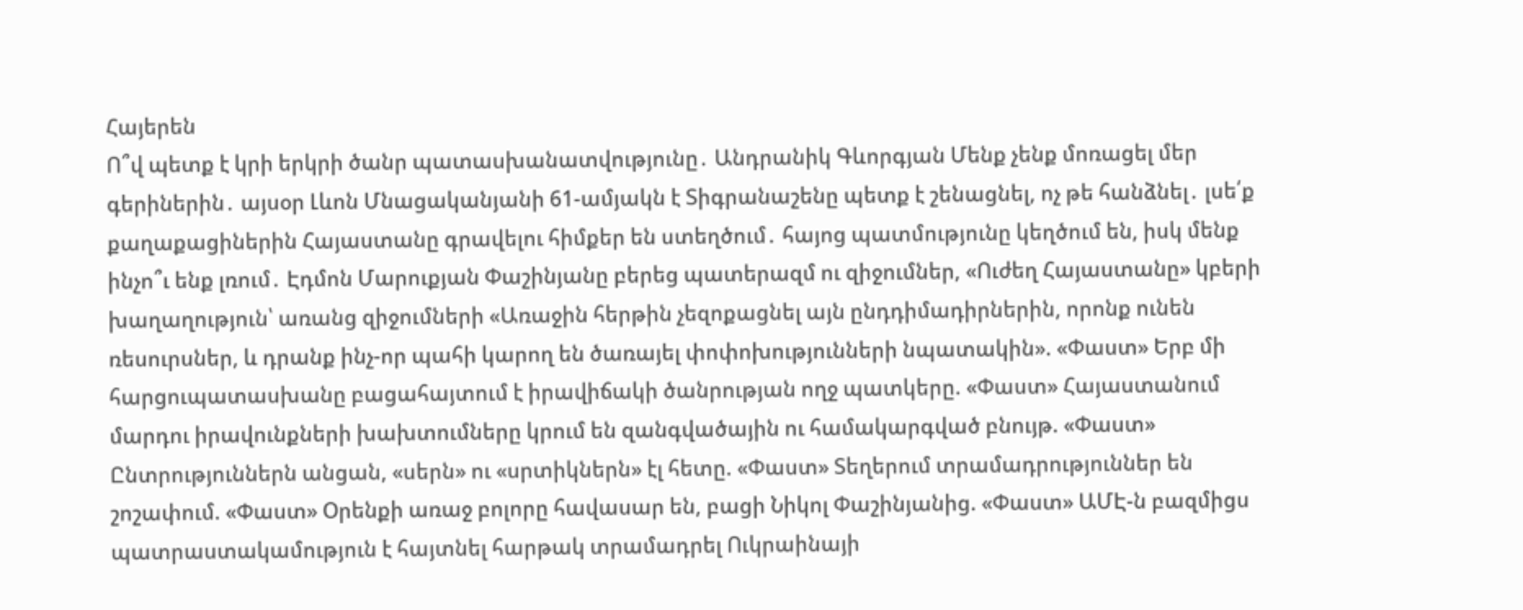Հայերեն
Ո՞վ պետք է կրի երկրի ծանր պատասխանատվությունը․ Անդրանիկ Գևորգյան Մենք չենք մոռացել մեր գերիներին․ այսօր Լևոն Մնացականյանի 61-ամյակն է Տիգրանաշենը պետք է շենացնել, ոչ թե հանձնել․ լսե՛ք քաղաքացիներին Հայաստանը գրավելու հիմքեր են ստեղծում․ հայոց պատմությունը կեղծում են, իսկ մենք ինչո՞ւ ենք լռում․ Էդմոն Մարուքյան Փաշինյանը բերեց պատերազմ ու զիջումներ, «Ուժեղ Հայաստանը» կբերի խաղաղություն՝ առանց զիջումների «Առաջին հերթին չեզոքացնել այն ընդդիմադիրներին, որոնք ունեն ռեսուրսներ, և դրանք ինչ-որ պահի կարող են ծառայել փոփոխությունների նպատակին». «Փաստ» Երբ մի հարցուպատասխանը բացահայտում է իրավիճակի ծանրության ողջ պատկերը. «Փաստ» Հայաստանում մարդու իրավունքների խախտումները կրում են զանգվածային ու համակարգված բնույթ. «Փաստ» Ընտրություններն անցան, «սերն» ու «սրտիկներն» էլ հետը. «Փաստ» Տեղերում տրամադրություններ են շոշափում. «Փաստ» Oրենքի առաջ բոլորը հավասար են, բացի Նիկոլ Փաշինյանից. «Փաստ» ԱՄԷ-ն բազմիցս պատրաստակամություն է հայտնել հարթակ տրամադրել Ուկրաինայի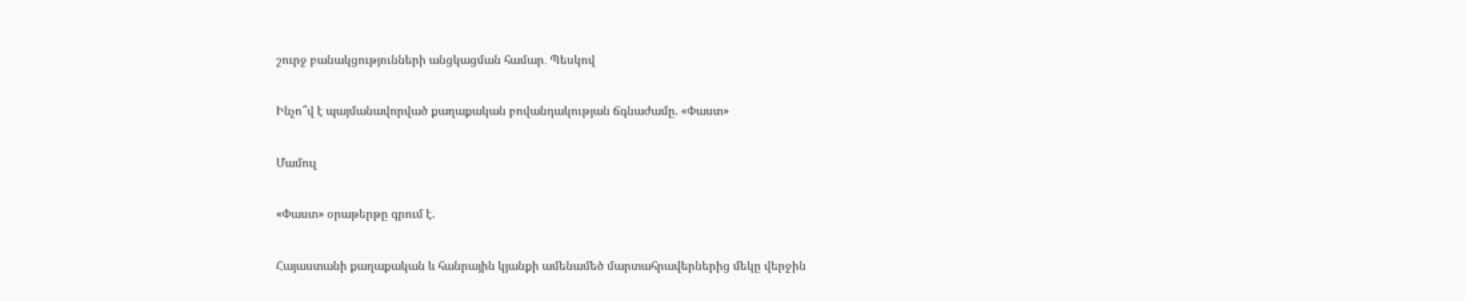շուրջ բանակցությունների անցկացման համար․ Պեսկով

Ինչո՞վ է պայմանավորված քաղաքական բովանդակության ճգնաժամը. «Փաստ»

Մամուլ

«Փաստ» օրաթերթը գրում է.

Հայաստանի քաղաքական և հանրային կյանքի ամենամեծ մարտահրավերներից մեկը վերջին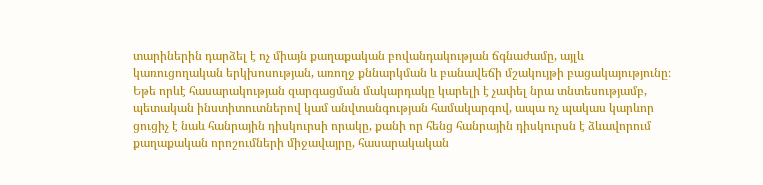տարիներին դարձել է ոչ միայն քաղաքական բովանդակության ճգնաժամը, այլև կառուցողական երկխոսության, առողջ քննարկման և բանավեճի մշակույթի բացակայությունը։ Եթե որևէ հասարակության զարգացման մակարդակը կարելի է չափել նրա տնտեսությամբ, պետական ինստիտուտներով կամ անվտանգության համակարգով, ապա ոչ պակաս կարևոր ցուցիչ է նաև հանրային դիսկուրսի որակը, քանի որ հենց հանրային դիսկուրսն է ձևավորում քաղաքական որոշումների միջավայրը, հասարակական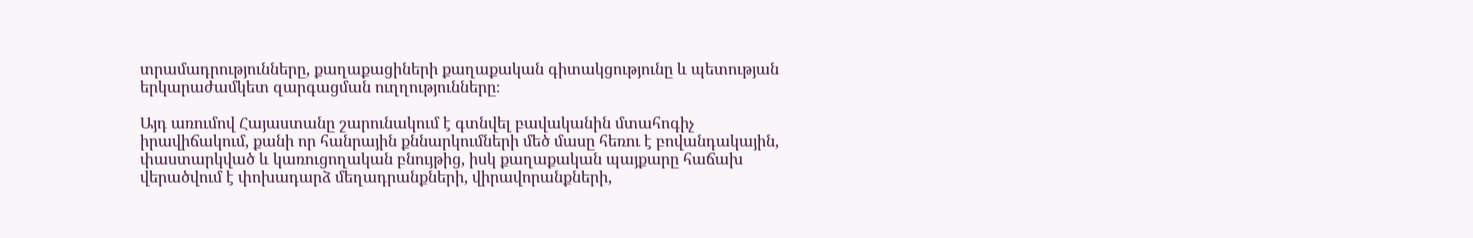տրամադրությունները, քաղաքացիների քաղաքական գիտակցությունը և պետության երկարաժամկետ զարգացման ուղղությունները։

Այդ առումով Հայաստանը շարունակում է գտնվել բավականին մտահոգիչ իրավիճակում, քանի որ հանրային քննարկումների մեծ մասը հեռու է բովանդակային, փաստարկված և կառուցողական բնույթից, իսկ քաղաքական պայքարը հաճախ վերածվում է փոխադարձ մեղադրանքների, վիրավորանքների,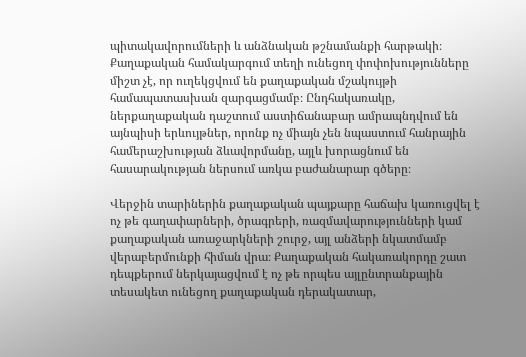պիտակավորումների և անձնական թշնամանքի հարթակի։ Քաղաքական համակարգում տեղի ունեցող փոփոխությունները միշտ չէ, որ ուղեկցվում են քաղաքական մշակույթի համապատասխան զարգացմամբ։ Ընդհակառակը, ներքաղաքական դաշտում աստիճանաբար ամրապնդվում են այնպիսի երևույթներ, որոնք ոչ միայն չեն նպաստում հանրային համերաշխության ձևավորմանը, այլև խորացնում են հասարակության ներսում առկա բաժանարար գծերը։

Վերջին տարիներին քաղաքական պայքարը հաճախ կառուցվել է ոչ թե գաղափարների, ծրագրերի, ռազմավարությունների կամ քաղաքական առաջարկների շուրջ, այլ անձերի նկատմամբ վերաբերմունքի հիման վրա։ Քաղաքական հակառակորդը շատ դեպքերում ներկայացվում է ոչ թե որպես այլընտրանքային տեսակետ ունեցող քաղաքական դերակատար,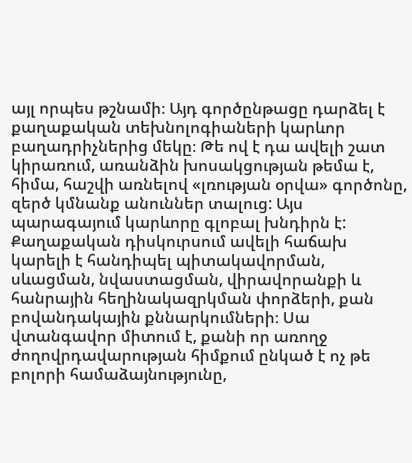այլ որպես թշնամի։ Այդ գործընթացը դարձել է քաղաքական տեխնոլոգիաների կարևոր բաղադրիչներից մեկը։ Թե ով է դա ավելի շատ կիրառում, առանձին խոսակցության թեմա է, հիմա, հաշվի առնելով «լռության օրվա» գործոնը, զերծ կմնանք անուններ տալուց: Այս պարագայում կարևորը գլոբալ խնդիրն է: Քաղաքական դիսկուրսում ավելի հաճախ կարելի է հանդիպել պիտակավորման, սևացման, նվաստացման, վիրավորանքի և հանրային հեղինակազրկման փորձերի, քան բովանդակային քննարկումների։ Սա վտանգավոր միտում է, քանի որ առողջ ժողովրդավարության հիմքում ընկած է ոչ թե բոլորի համաձայնությունը,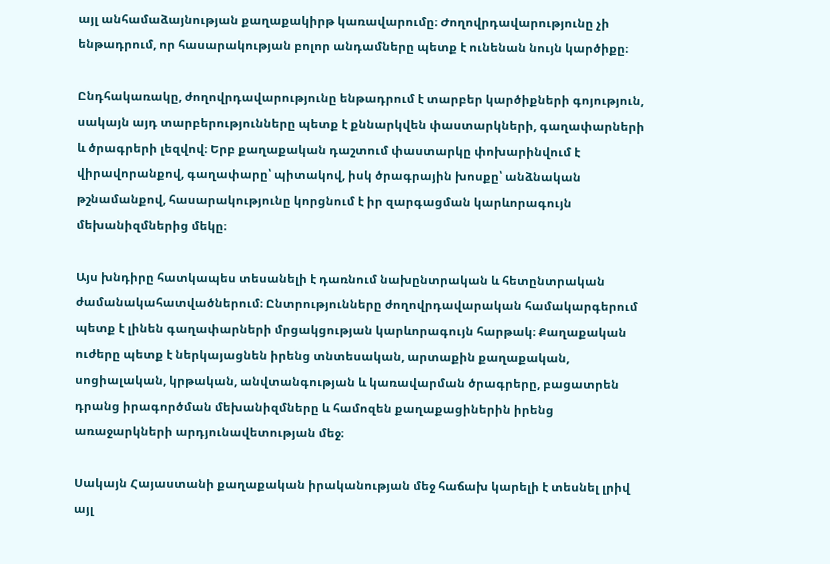այլ անհամաձայնության քաղաքակիրթ կառավարումը։ Ժողովրդավարությունը չի ենթադրում, որ հասարակության բոլոր անդամները պետք է ունենան նույն կարծիքը։

Ընդհակառակը, ժողովրդավարությունը ենթադրում է տարբեր կարծիքների գոյություն, սակայն այդ տարբերությունները պետք է քննարկվեն փաստարկների, գաղափարների և ծրագրերի լեզվով։ Երբ քաղաքական դաշտում փաստարկը փոխարինվում է վիրավորանքով, գաղափարը՝ պիտակով, իսկ ծրագրային խոսքը՝ անձնական թշնամանքով, հասարակությունը կորցնում է իր զարգացման կարևորագույն մեխանիզմներից մեկը։

Այս խնդիրը հատկապես տեսանելի է դառնում նախընտրական և հետընտրական ժամանակահատվածներում։ Ընտրությունները ժողովրդավարական համակարգերում պետք է լինեն գաղափարների մրցակցության կարևորագույն հարթակ։ Քաղաքական ուժերը պետք է ներկայացնեն իրենց տնտեսական, արտաքին քաղաքական, սոցիալական, կրթական, անվտանգության և կառավարման ծրագրերը, բացատրեն դրանց իրագործման մեխանիզմները և համոզեն քաղաքացիներին իրենց առաջարկների արդյունավետության մեջ։

Սակայն Հայաստանի քաղաքական իրականության մեջ հաճախ կարելի է տեսնել լրիվ այլ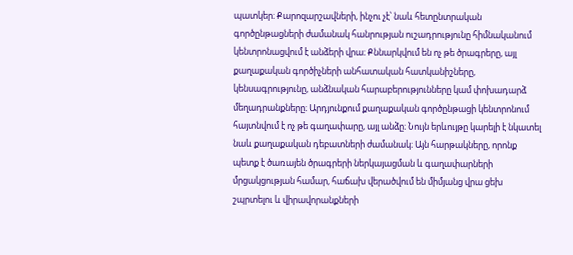պատկեր։ Քարոզարշավների, ինչու չէ՝ նաև հետընտրական գործընթացների ժամանակ հանրության ուշադրությունը հիմնականում կենտրոնացվում է անձերի վրա։ Քննարկվում են ոչ թե ծրագրերը, այլ քաղաքական գործիչների անհատական հատկանիշները, կենսագրությունը, անձնական հարաբերությունները կամ փոխադարձ մեղադրանքները։ Արդյունքում քաղաքական գործընթացի կենտրոնում հայտնվում է ոչ թե գաղափարը, այլ անձը։ Նույն երևույթը կարելի է նկատել նաև քաղաքական դեբատների ժամանակ։ Այն հարթակները, որոնք պետք է ծառայեն ծրագրերի ներկայացման և գաղափարների մրցակցության համար, հաճախ վերածվում են միմյանց վրա ցեխ շպրտելու և վիրավորանքների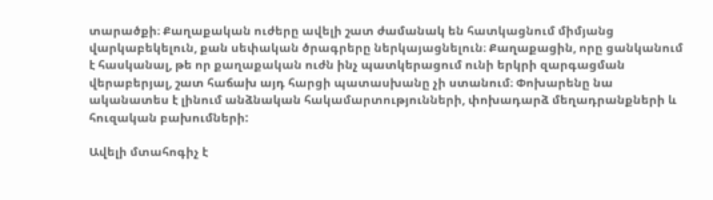տարածքի։ Քաղաքական ուժերը ավելի շատ ժամանակ են հատկացնում միմյանց վարկաբեկելուն, քան սեփական ծրագրերը ներկայացնելուն։ Քաղաքացին, որը ցանկանում է հասկանալ, թե որ քաղաքական ուժն ինչ պատկերացում ունի երկրի զարգացման վերաբերյալ, շատ հաճախ այդ հարցի պատասխանը չի ստանում։ Փոխարենը նա ականատես է լինում անձնական հակամարտությունների, փոխադարձ մեղադրանքների և հուզական բախումների:

Ավելի մտահոգիչ է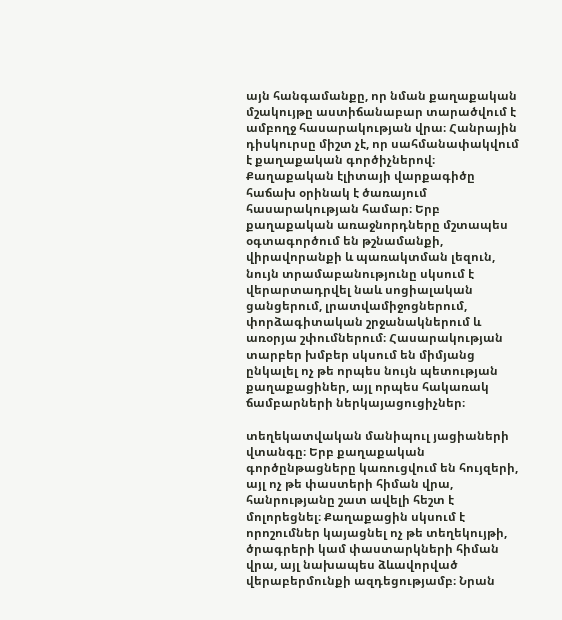այն հանգամանքը, որ նման քաղաքական մշակույթը աստիճանաբար տարածվում է ամբողջ հասարակության վրա։ Հանրային դիսկուրսը միշտ չէ, որ սահմանափակվում է քաղաքական գործիչներով։ Քաղաքական էլիտայի վարքագիծը հաճախ օրինակ է ծառայում հասարակության համար։ Երբ քաղաքական առաջնորդները մշտապես օգտագործում են թշնամանքի, վիրավորանքի և պառակտման լեզուն, նույն տրամաբանությունը սկսում է վերարտադրվել նաև սոցիալական ցանցերում, լրատվամիջոցներում, փորձագիտական շրջանակներում և առօրյա շփումներում։ Հասարակության տարբեր խմբեր սկսում են միմյանց ընկալել ոչ թե որպես նույն պետության քաղաքացիներ, այլ որպես հակառակ ճամբարների ներկայացուցիչներ։

տեղեկատվական մանիպուլ յացիաների վտանգը։ Երբ քաղաքական գործընթացները կառուցվում են հույզերի, այլ ոչ թե փաստերի հիման վրա, հանրությանը շատ ավելի հեշտ է մոլորեցնել։ Քաղաքացին սկսում է որոշումներ կայացնել ոչ թե տեղեկույթի, ծրագրերի կամ փաստարկների հիման վրա, այլ նախապես ձևավորված վերաբերմունքի ազդեցությամբ։ Նրան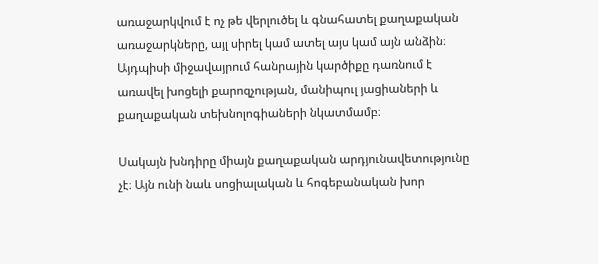առաջարկվում է ոչ թե վերլուծել և գնահատել քաղաքական առաջարկները, այլ սիրել կամ ատել այս կամ այն անձին։ Այդպիսի միջավայրում հանրային կարծիքը դառնում է առավել խոցելի քարոզչության, մանիպուլ յացիաների և քաղաքական տեխնոլոգիաների նկատմամբ։

Սակայն խնդիրը միայն քաղաքական արդյունավետությունը չէ։ Այն ունի նաև սոցիալական և հոգեբանական խոր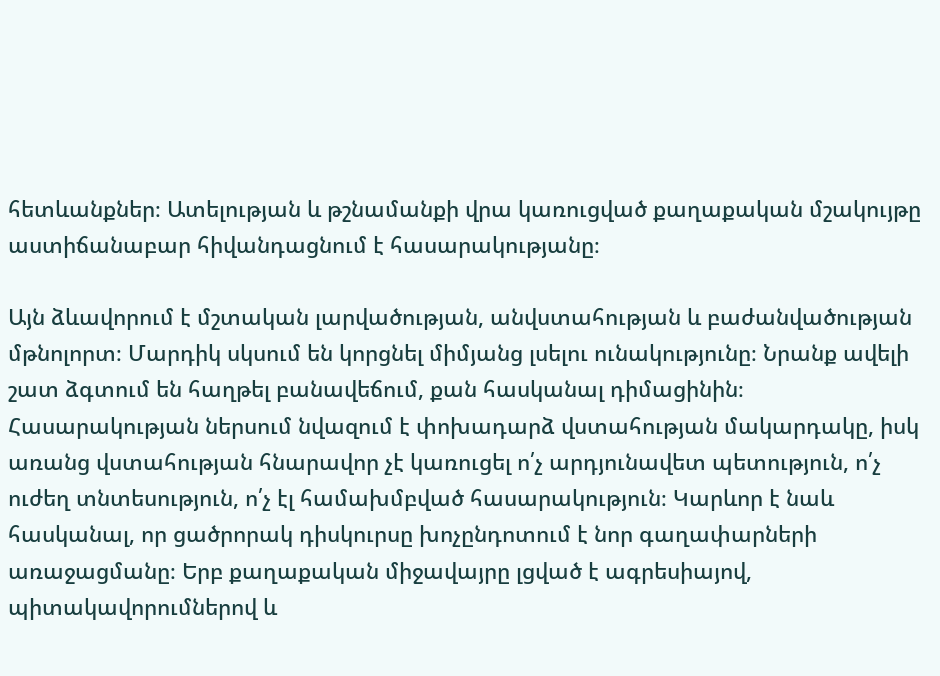հետևանքներ։ Ատելության և թշնամանքի վրա կառուցված քաղաքական մշակույթը աստիճանաբար հիվանդացնում է հասարակությանը։

Այն ձևավորում է մշտական լարվածության, անվստահության և բաժանվածության մթնոլորտ։ Մարդիկ սկսում են կորցնել միմյանց լսելու ունակությունը։ Նրանք ավելի շատ ձգտում են հաղթել բանավեճում, քան հասկանալ դիմացինին։ Հասարակության ներսում նվազում է փոխադարձ վստահության մակարդակը, իսկ առանց վստահության հնարավոր չէ կառուցել ո՛չ արդյունավետ պետություն, ո՛չ ուժեղ տնտեսություն, ո՛չ էլ համախմբված հասարակություն։ Կարևոր է նաև հասկանալ, որ ցածրորակ դիսկուրսը խոչընդոտում է նոր գաղափարների առաջացմանը։ Երբ քաղաքական միջավայրը լցված է ագրեսիայով, պիտակավորումներով և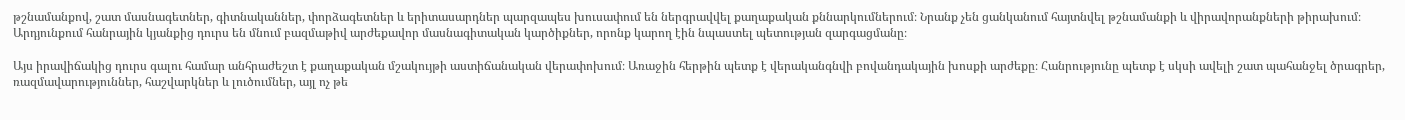թշնամանքով, շատ մասնագետներ, գիտնականներ, փորձագետներ և երիտասարդներ պարզապես խուսափում են ներգրավվել քաղաքական քննարկումներում։ Նրանք չեն ցանկանում հայտնվել թշնամանքի և վիրավորանքների թիրախում։ Արդյունքում հանրային կյանքից դուրս են մնում բազմաթիվ արժեքավոր մասնագիտական կարծիքներ, որոնք կարող էին նպաստել պետության զարգացմանը։

Այս իրավիճակից դուրս գալու համար անհրաժեշտ է քաղաքական մշակույթի աստիճանական վերափոխում։ Առաջին հերթին պետք է վերականգնվի բովանդակային խոսքի արժեքը։ Հանրությունը պետք է սկսի ավելի շատ պահանջել ծրագրեր, ռազմավարություններ, հաշվարկներ և լուծումներ, այլ ոչ թե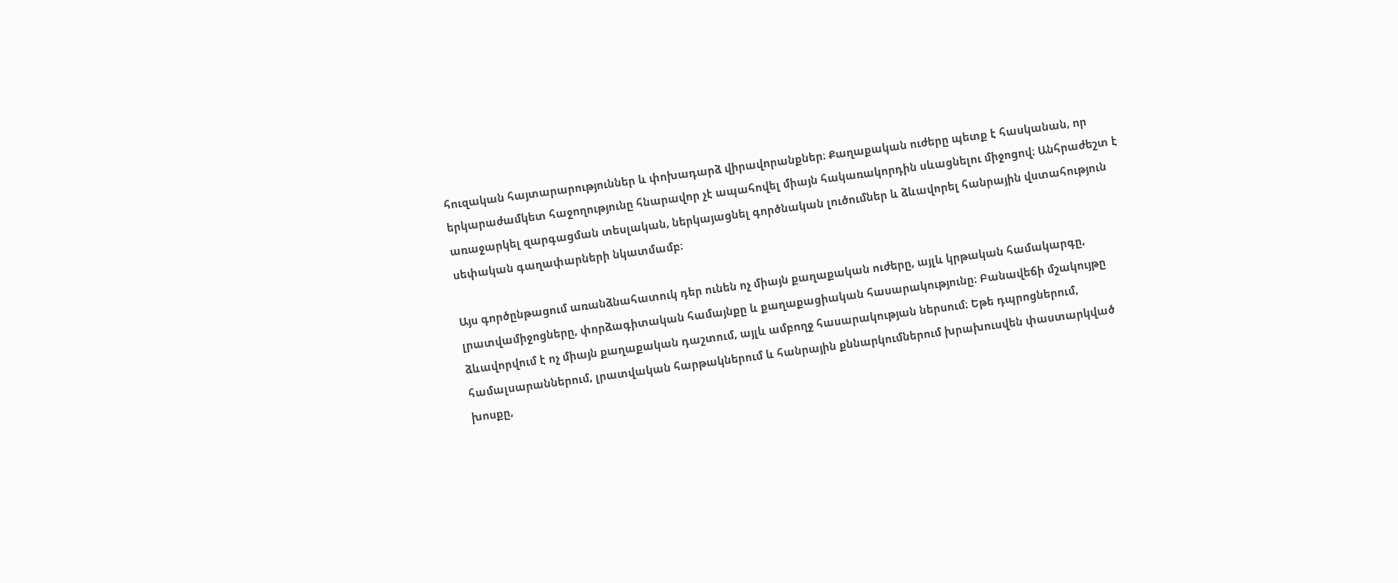հուզական հայտարարություններ և փոխադարձ վիրավորանքներ։ Քաղաքական ուժերը պետք է հասկանան, որ երկարաժամկետ հաջողությունը հնարավոր չէ ապահովել միայն հակառակորդին սևացնելու միջոցով։ Անհրաժեշտ է առաջարկել զարգացման տեսլական, ներկայացնել գործնական լուծումներ և ձևավորել հանրային վստահություն սեփական գաղափարների նկատմամբ։

Այս գործընթացում առանձնահատուկ դեր ունեն ոչ միայն քաղաքական ուժերը, այլև կրթական համակարգը, լրատվամիջոցները, փորձագիտական համայնքը և քաղաքացիական հասարակությունը։ Բանավեճի մշակույթը ձևավորվում է ոչ միայն քաղաքական դաշտում, այլև ամբողջ հասարակության ներսում։ Եթե դպրոցներում, համալսարաններում, լրատվական հարթակներում և հանրային քննարկումներում խրախուսվեն փաստարկված խոսքը,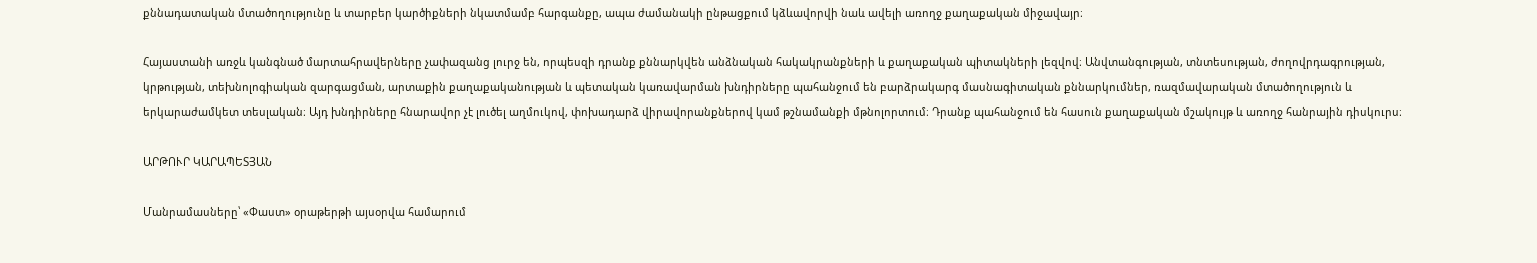քննադատական մտածողությունը և տարբեր կարծիքների նկատմամբ հարգանքը, ապա ժամանակի ընթացքում կձևավորվի նաև ավելի առողջ քաղաքական միջավայր։

Հայաստանի առջև կանգնած մարտահրավերները չափազանց լուրջ են, որպեսզի դրանք քննարկվեն անձնական հակակրանքների և քաղաքական պիտակների լեզվով։ Անվտանգության, տնտեսության, ժողովրդագրության, կրթության, տեխնոլոգիական զարգացման, արտաքին քաղաքականության և պետական կառավարման խնդիրները պահանջում են բարձրակարգ մասնագիտական քննարկումներ, ռազմավարական մտածողություն և երկարաժամկետ տեսլական։ Այդ խնդիրները հնարավոր չէ լուծել աղմուկով, փոխադարձ վիրավորանքներով կամ թշնամանքի մթնոլորտում։ Դրանք պահանջում են հասուն քաղաքական մշակույթ և առողջ հանրային դիսկուրս։

ԱՐԹՈՒՐ ԿԱՐԱՊԵՏՅԱՆ

Մանրամասները՝ «Փաստ» օրաթերթի այսօրվա համարում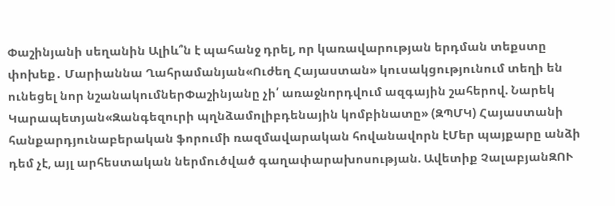Փաշինյանի սեղանին Ալիև՞ն է պահանջ դրել, որ կառավարության երդման տեքստը փոխեք․ Մարիաննա Ղահրամանյան«Ուժեղ Հայաստան» կուսակցությունում տեղի են ունեցել նոր նշանակումներՓաշինյանը չի՛ առաջնորդվում ազգային շահերով. Նարեկ Կարապետյան«Զանգեզուրի պղնձամոլիբդենային կոմբինատը» (ԶՊՄԿ) Հայաստանի հանքարդյունաբերական ֆորումի ռազմավարական հովանավորն էՄեր պայքարը անձի դեմ չէ, այլ արհեստական ներմուծված գաղափարախոսության. Ավետիք ՉալաբյանԶՈՒ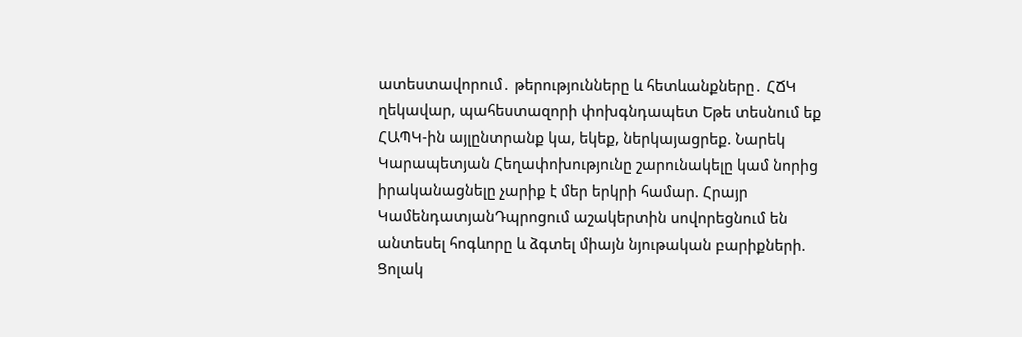ատեստավորում․ թերությունները և հետևանքները․ ՀՃԿ ղեկավար, պահեստազորի փոխգնդապետ Եթե տեսնում եք ՀԱՊԿ-ին այլընտրանք կա, եկեք, ներկայացրեք. Նարեկ Կարապետյան Հեղափոխությունը շարունակելը կամ նորից իրականացնելը չարիք է մեր երկրի համար. Հրայր ԿամենդատյանԴպրոցում աշակերտին սովորեցնում են անտեսել հոգևորը և ձգտել միայն նյութական բարիքների. Ցոլակ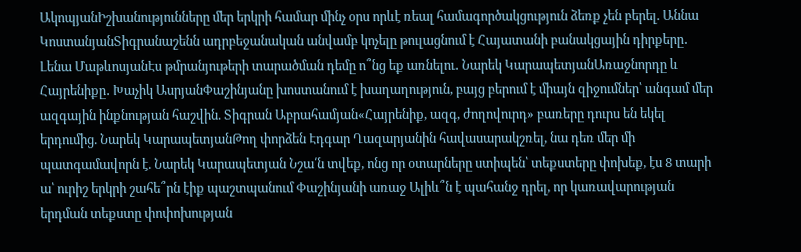ԱկոպյանԻշխանությունները մեր երկրի համար մինչ օրս որևէ ռեալ համագործակցություն ձեռք չեն բերել. Աննա ԿոստանյանՏիգրանաշենն ադրբեջանական անվամբ կոչելը թուլացնում է Հայատանի բանակցային դիրքերը․ Լենա ՄաթևոսյանԷս թմրանյութերի տարածման դեմը ո՞նց եք առնելու․ Նարեկ ԿարապետյանԱռաջնորդը և Հայրենիքը․ Խաչիկ ԱսրյանՓաշինյանը խոստանում է խաղաղություն, բայց բերում է միայն զիջումներ՝ անգամ մեր ազգային ինքնության հաշվին. Տիգրան Աբրահամյան«Հայրենիք, ազգ, ժողովուրդ» բառերը դուրս են եկել երդումից. Նարեկ ԿարապետյանԹող փորձեն Էդգար Ղազարյանին հավասարակշռել, նա դեռ մեր մի պատգամավորն է. Նարեկ Կարապետյան Նշա՛ն տվեք, ոնց որ օտարները ստիպեն՝ տեքստերը փոխեք, էս 8 տարի ա՝ ուրիշ երկրի շահե՞րն էիք պաշտպանում Փաշինյանի առաջ Ալիև՞ն է պահանջ դրել, որ կառավարության երդման տեքստը փոփոխության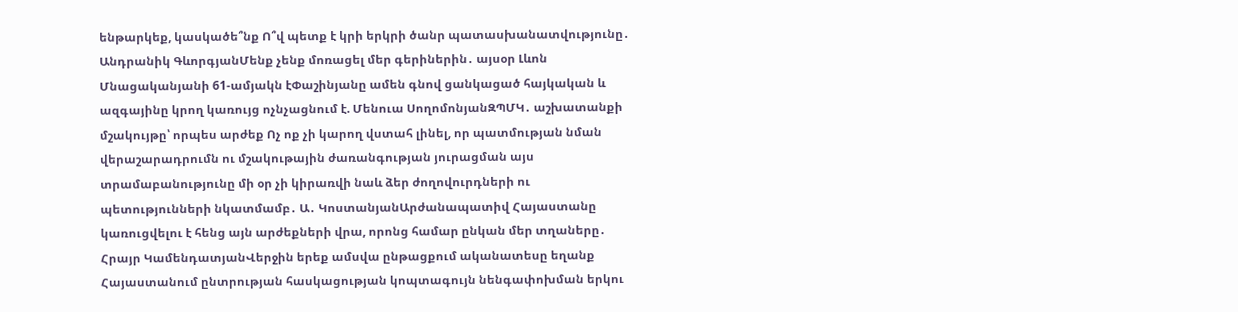ենթարկեք, կասկածե՞նք Ո՞վ պետք է կրի երկրի ծանր պատասխանատվությունը․ Անդրանիկ ԳևորգյանՄենք չենք մոռացել մեր գերիներին․ այսօր Լևոն Մնացականյանի 61-ամյակն էՓաշինյանը ամեն գնով ցանկացած հայկական և ազգայինը կրող կառույց ոչնչացնում է. Մենուա ՍողոմոնյանԶՊՄԿ․ աշխատանքի մշակույթը՝ որպես արժեք Ոչ ոք չի կարող վստահ լինել, որ պատմության նման վերաշարադրումն ու մշակութային ժառանգության յուրացման այս տրամաբանությունը մի օր չի կիրառվի նաև ձեր ժողովուրդների ու պետությունների նկատմամբ․ Ա․ ԿոստանյանԱրժանապատիվ Հայաստանը կառուցվելու է հենց այն արժեքների վրա, որոնց համար ընկան մեր տղաները․ Հրայր ԿամենդատյանՎերջին երեք ամսվա ընթացքում ականատեսը եղանք Հայաստանում ընտրության հասկացության կոպտագույն նենգափոխման երկու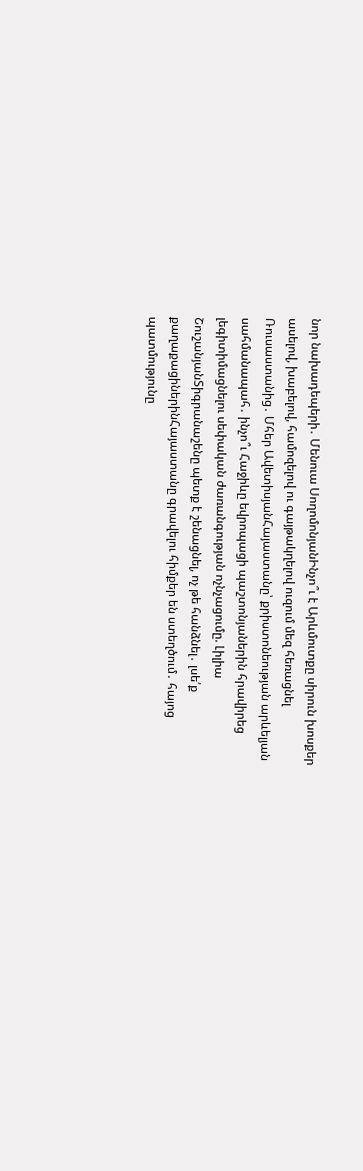նոր նախադեպերի․ Մենուա ՍողոմոնյանԻնչո՞ւ է Արևմուտքը սիրուն խոսքեր ասելով, խաբելով, համոզելով ու գայթակղելով ուզում մեզ հեռացնել Ռուսաստանից․ Մհեր ԱվետիսյանՀայաստանը՝ քրիստոնեության արևելյան սահմանապահ․ ինչո՞ւ Հաջիևը եվրոպացի պաշտոնյաներին հրավիրեց լեգիտիմացնելու սեփական ժառանգության ոչնչացումը. Լիլիա ՇուշանյանՏիգրանաշենը պետք է շենացնել, ոչ թե հանձնել․ լսե՛ք քաղաքացիներինՀայաստանը գրավելու հիմքեր են ստեղծում․ հայոց պատմությունը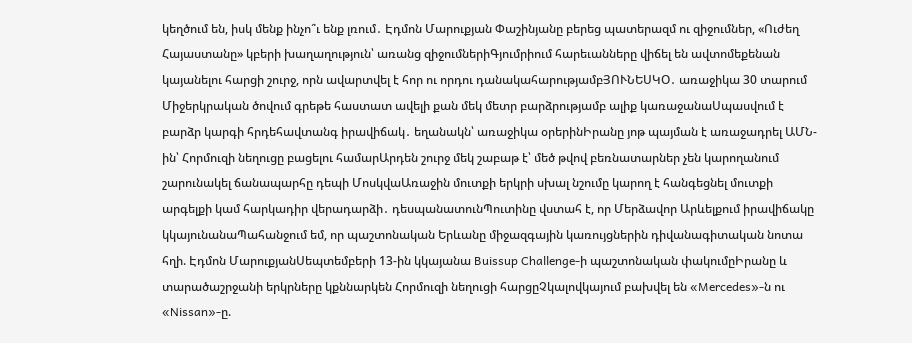կեղծում են, իսկ մենք ինչո՞ւ ենք լռում․ Էդմոն Մարուքյան Փաշինյանը բերեց պատերազմ ու զիջումներ, «Ուժեղ Հայաստանը» կբերի խաղաղություն՝ առանց զիջումներիԳյումրիում հարեւանները վիճել են ավտոմեքենան կայանելու հարցի շուրջ, որն ավարտվել է հոր ու որդու դանակահարությամբՅՈՒՆԵՍԿՕ․ առաջիկա 30 տարում Միջերկրական ծովում գրեթե հաստատ ավելի քան մեկ մետր բարձրությամբ ալիք կառաջանաՍպասվում է բարձր կարգի հրդեհավտանգ իրավիճակ․ եղանակն՝ առաջիկա օրերինԻրանը յոթ պայման է առաջադրել ԱՄՆ-ին՝ Հորմուզի նեղուցը բացելու համարԱրդեն շուրջ մեկ շաբաթ է՝ մեծ թվով բեռնատարներ չեն կարողանում շարունակել ճանապարհը դեպի ՄոսկվաԱռաջին մուտքի երկրի սխալ նշումը կարող է հանգեցնել մուտքի արգելքի կամ հարկադիր վերադարձի․ դեսպանատունՊուտինը վստահ է, որ Մերձավոր Արևելքում իրավիճակը կկայունանաՊահանջում եմ, որ պաշտոնական Երևանը միջազգային կառույցներին դիվանագիտական նոտա հղի. Էդմոն ՄարուքյանՍեպտեմբերի 13-ին կկայանա Buissup Challenge-ի պաշտոնական փակումըԻրանը և տարածաշրջանի երկրները կքննարկեն Հորմուզի նեղուցի հարցըՉկալովկայում բախվել են «Mercedes»-ն ու «Nissan»-ը.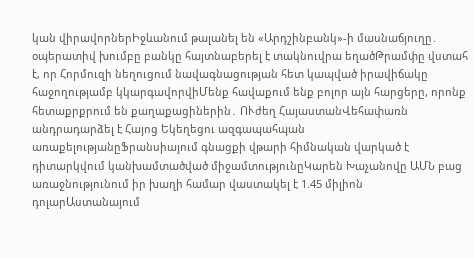կան վիրավորներԻջևանում թալանել են «Արդշինբանկ»-ի մասնաճյուղը․ օպերատիվ խումբը բանկը հայտնաբերել է տակնուվրա եղածԹրամփը վստահ է, որ Հորմուզի նեղուցում նավագնացության հետ կապված իրավիճակը հաջողությամբ կկարգավորվիՄենք հավաքում ենք բոլոր այն հարցերը, որոնք հետաքրքրում են քաղաքացիներին․ ՈՒժեղ ՀայաստանՎեհափառն անդրադարձել է Հայոց Եկեղեցու ազգապահպան առաքելությանըՖրանսիայում գնացքի վթարի հիմնական վարկած է դիտարկվում կանխամտածված միջամտությունըԿարեն Խաչանովը ԱՄՆ բաց առաջնությունում իր խաղի համար վաստակել է 1.45 միլիոն դոլարԱստանայում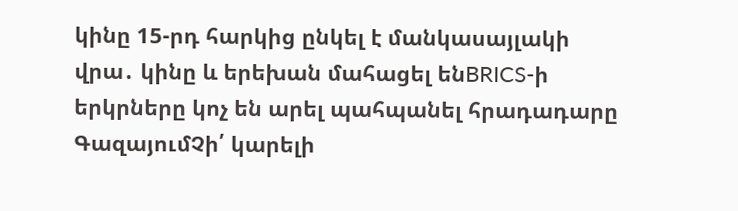կինը 15-րդ հարկից ընկել է մանկասայլակի վրա․ կինը և երեխան մահացել ենBRICS-ի երկրները կոչ են արել պահպանել հրադադարը ԳազայումՉի՛ կարելի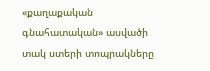«քաղաքական գնահատական» ասվածի տակ ստերի տոպրակները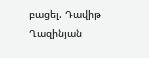բացել. Դավիթ Ղազինյան